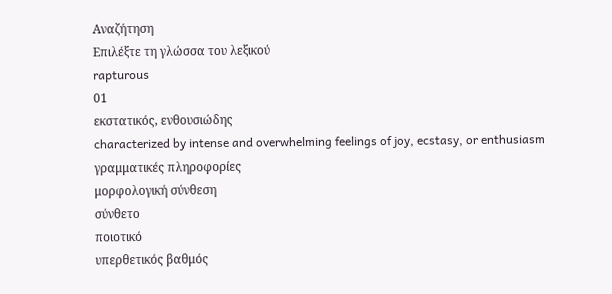Αναζήτηση
Επιλέξτε τη γλώσσα του λεξικού
rapturous
01
εκστατικός, ενθουσιώδης
characterized by intense and overwhelming feelings of joy, ecstasy, or enthusiasm
γραμματικές πληροφορίες
μορφολογική σύνθεση
σύνθετο
ποιοτικό
υπερθετικός βαθμός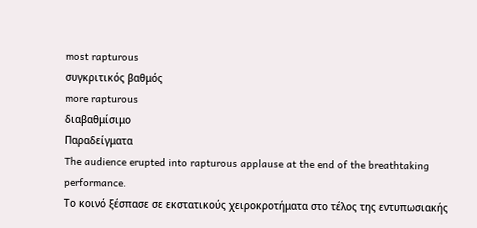most rapturous
συγκριτικός βαθμός
more rapturous
διαβαθμίσιμο
Παραδείγματα
The audience erupted into rapturous applause at the end of the breathtaking performance.
Το κοινό ξέσπασε σε εκστατικούς χειροκροτήματα στο τέλος της εντυπωσιακής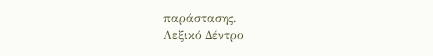παράστασης.
Λεξικό Δέντρο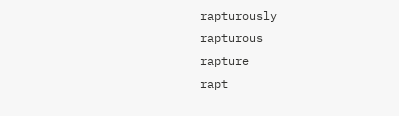rapturously
rapturous
rapture
rapt